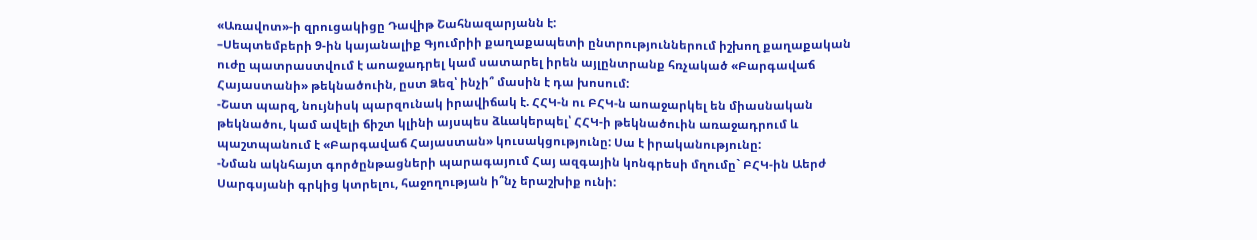«Առավոտ»-ի զրուցակիցը Դավիթ Շահնազարյանն է:
–Սեպտեմբերի 9-ին կայանալիք Գյումրիի քաղաքապետի ընտրություններում իշխող քաղաքական ուժը պատրաստվում է աոաջադրել կամ սատարել իրեն այլընտրանք հռչակած «Բարգավաճ Հայաստանի» թեկնածուին, ըստ Ձեզ՝ ինչի՞ մասին է դա խոսում:
-Շատ պարզ, նույնիսկ պարզունակ իրավիճակ է. ՀՀԿ-ն ու ԲՀԿ-ն աոաջարկել են միասնական թեկնածու, կամ ավելի ճիշտ կլինի այսպես ձևակերպել՝ ՀՀԿ-ի թեկնածուին առաջադրում և պաշտպանում է «Բարգավաճ Հայաստան» կուսակցությունը: Սա է իրականությունը:
-Նման ակնհայտ գործընթացների պարագայում Հայ ազգային կոնգրեսի մղումը` ԲՀԿ-ին Աերժ Սարգսյանի գրկից կտրելու, հաջողության ի՞նչ երաշխիք ունի: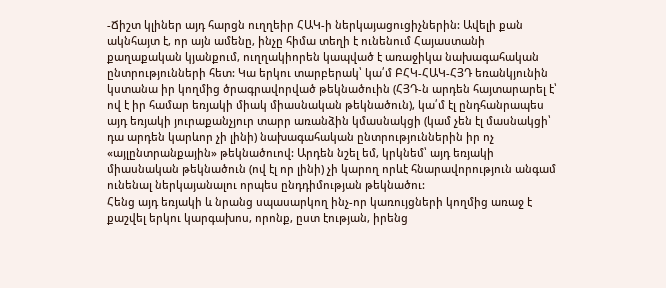-Ճիշտ կլիներ այդ հարցն ուղղեիր ՀԱԿ-ի ներկայացուցիչներին: Ավելի քան ակնհայտ է, որ այն ամենը, ինչը հիմա տեղի է ունենում Հայաստանի քաղաքական կյանքում, ուղղակիորեն կապված է առաջիկա նախագահական ընտրությունների հետ: Կա երկու տարբերակ՝ կա՛մ ԲՀԿ-ՀԱԿ-ՀՅԴ եռանկյունին կստանա իր կողմից ծրագրավորված թեկնածուին (ՀՅԴ-ն արդեն հայտարարել է՝ ով է իր համար եռյակի միակ միասնական թեկնածուն), կա՛մ էլ ընդհանրապես այդ եռյակի յուրաքանչյուր տարր առանձին կմասնակցի (կամ չեն էլ մասնակցի՝ դա արդեն կարևոր չի լինի) նախագահական ընտրություններին իր ոչ «այլընտրանքային» թեկնածուով: Արդեն նշել եմ, կրկնեմ՝ այդ եռյակի միասնական թեկնածուն (ով էլ որ լինի) չի կարող որևէ հնարավորություն անգամ ունենալ ներկայանալու որպես ընդդիմության թեկնածու:
Հենց այդ եռյակի և նրանց սպասարկող ինչ-որ կառույցների կողմից առաջ է քաշվել երկու կարգախոս, որոնք, ըստ էության, իրենց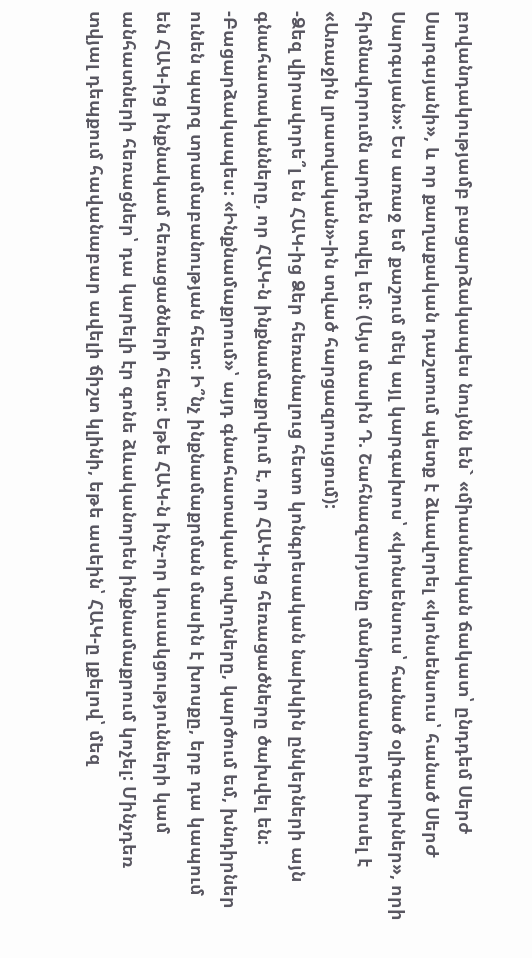բովանդակությամբ բացարձակապես նույնն են` «միասնական ճակատ՝ ընդդեմ Սերժ Սարգսյանի», և որ քաղաքական դաշտում պետք է ձևավորել «կոնսենսուս՝ հանած ՍերԺ Սարգսյան»: Ես առաջ եմ քաշում մեկ այլ կարգախոս՝ «կոնսենսուս՝ հանած օլիգարխներ», որի հիմնավորումն արդեն տվել եմ: (Այս մասին Դ. Շահնազարյանը մանրամասնորեն խոսել է «Առաջին լրատվական»-ին տված հարցազրույցում):
-Ձեզ վիրավորե՞լ են ՀԱԿ-ից Ձեր հեռանալուց հետո կոնգրեսական նախկին ընկերների այն գնահատականները, որ ՀԱԿ-ն ինքնամաքրվում է, որ ՀԱԿ-ից հեռացածները ծախվել են:
-Բացարձակապես: «Ինքնամաքրում»՝ այդ գնահատական տվողները, կարծում եմ, խնդիրներ ունեն պարզ տրամաբանության հետ: Ի՞նչ ինքնամաքրման մասին է խոսքը, երբ դա կապում են ՀԱԿ-ից ինքնակամ հեռացածների հետ: Եթե ՀԱԿ-ն ինչ-որ կուսակցությունների կամ անհատների հեռացներ՝ դա կարելի էր գոնե ձևականորեն ինքնամաքրում կոչել: Մինչդեռ տվյալ դեպքում հավանաբար ավելի ճիշտ կլինի, եթե ասեին՝ ՀԱԿ-ը լքելով՝ մեզ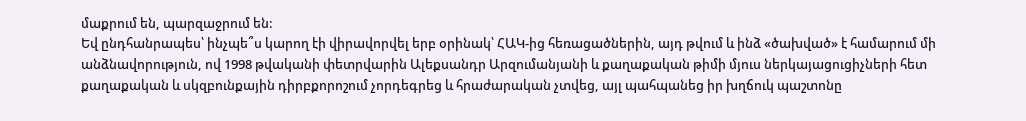մաքրում են, պարզաջրում են:
Եվ ընդհանրապես՝ ինչպե՞ս կարող էի վիրավորվել երբ օրինակ՝ ՀԱԿ-ից հեռացածներին, այդ թվում և ինձ «ծախված» է համարում մի անձնավորություն, ով 1998 թվականի փետրվարին Ալեքսանդր Արզումանյանի և քաղաքական թիմի մյուս ներկայացուցիչների հետ քաղաքական և սկզբունքային դիրբքորոշում չորդեգրեց և հրաժարական չտվեց, այլ պահպանեց իր խղճուկ պաշտոնը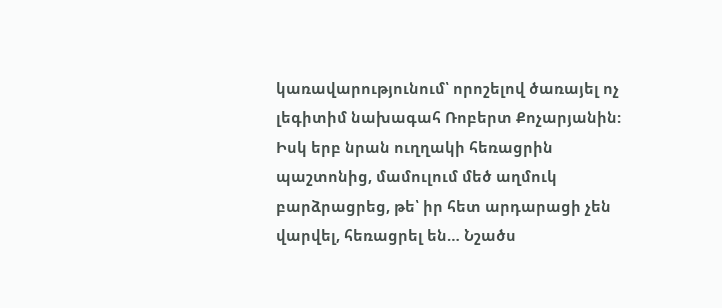կառավարությունում՝ որոշելով ծառայել ոչ լեգիտիմ նախագահ Ռոբերտ Քոչարյանին: Իսկ երբ նրան ուղղակի հեռացրին պաշտոնից, մամուլում մեծ աղմուկ բարձրացրեց, թե՝ իր հետ արդարացի չեն վարվել, հեռացրել են… Նշածս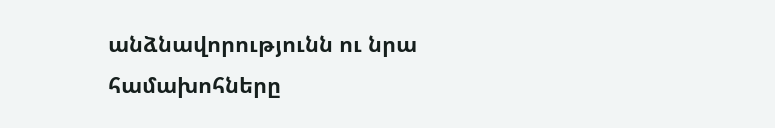անձնավորությունն ու նրա համախոհները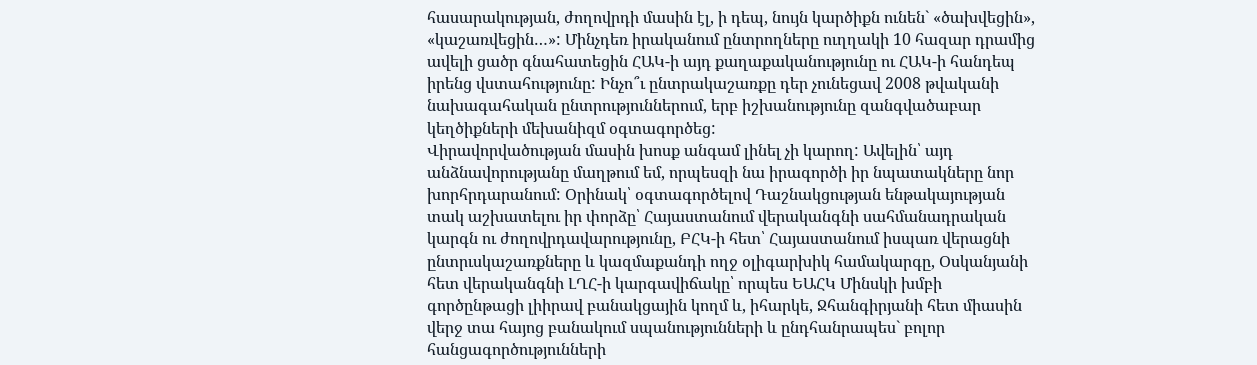հասարակության, ժողովրդի մասին էլ, ի դեպ, նույն կարծիքն ունեն` «ծախվեցին», «կաշառվեցին…»: Մինչդեռ իրականում ընտրողները ուղղակի 10 հազար դրամից ավելի ցածր գնահատեցին ՀԱԿ-ի այդ քաղաքականությունը ու ՀԱԿ-ի հանդեպ իրենց վստահությունը: Ինչո՞ւ ընտրակաշառքը դեր չունեցավ 2008 թվականի նախագահական ընտրություններում, երբ իշխանությունը զանգվածաբար կեղծիքների մեխանիզմ օգտագործեց:
Վիրավորվածության մասին խոսք անգամ լինել չի կարող: Ավելին՝ այդ անձնավորությանը մաղթում եմ, որպեսզի նա իրագործի իր նպատակները նոր խորհրդարանում: Օրինակ՝ օգտագործելով Դաշնակցության ենթակայության տակ աշխատելու իր փորձը՝ Հայաստանում վերականգնի սահմանադրական կարգն ու ժողովրդավարությունը, ԲՀԿ-ի հետ՝ Հայաստանում իսպառ վերացնի ընտրւսկաշառքները և կազմաքանդի ողջ օլիգարխիկ համակարգը, Օսկանյանի հետ վերականգնի ԼՂՀ-ի կարգավիճակը՝ որպես ԵԱՀԿ Մինսկի խմբի գործընթացի լիիրավ բանակցային կողմ և, իհարկե, Ջհանգիրյանի հետ միասին վերջ տա հայոց բանակում սպանությունների և ընդհանրապես` բոլոր հանցագործությունների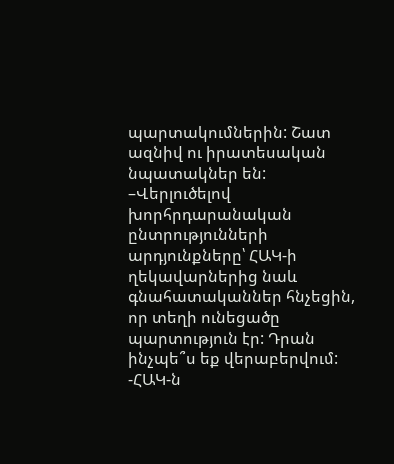պարտակումներին: Շատ ազնիվ ու իրատեսական նպատակներ են:
–Վերլուծելով խորհրդարանական ընտրությունների արդյունքները՝ ՀԱԿ-ի ղեկավարներից նաև գնահատականներ հնչեցին, որ տեղի ունեցածը պարտություն էր: Դրան ինչպե՞ս եք վերաբերվում:
-ՀԱԿ-ն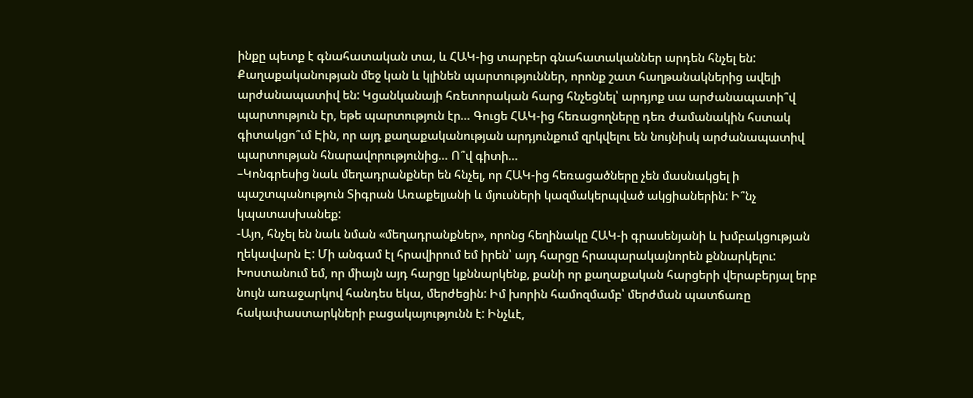ինքը պետք է գնահատական տա, և ՀԱԿ-ից տարբեր գնահատականներ արդեն հնչել են: Քաղաքականության մեջ կան և կլինեն պարտություններ, որոնք շատ հաղթանակներից ավելի արժանապատիվ են: Կցանկանայի հռետորական հարց հնչեցնել՝ արդյոք սա արժանապատի՞վ պարտություն էր, եթե պարտություն էր… Գուցե ՀԱԿ-ից հեռացողները դեռ ժամանակին հստակ գիտակցո՞ւմ Էին, որ այդ քաղաքականության արդյունքում զրկվելու են նույնիսկ արժանապատիվ պարտության հնարավորությունից… Ո՞վ գիտի…
–Կոնգրեսից նաև մեղադրանքներ են հնչել, որ ՀԱԿ-ից հեռացածները չեն մասնակցել ի պաշտպանություն Տիգրան Առաքելյանի և մյուսների կազմակերպված ակցիաներին: Ի՞նչ կպատասխանեք:
-Այո, հնչել են նաև նման «մեղադրանքներ», որոնց հեղինակը ՀԱԿ-ի գրասենյանի և խմբակցության ղեկավարն Է: Մի անգամ էլ հրավիրում եմ իրեն՝ այդ հարցը հրապարակայնորեն քննարկելու: Խոստանում եմ, որ միայն այդ հարցը կքննարկենք, քանի որ քաղաքական հարցերի վերաբերյալ երբ նույն առաջարկով հանդես եկա, մերժեցին: Իմ խորին համոզմամբ՝ մերժման պատճառը հակափաստարկների բացակայությունն է: Ինչևէ,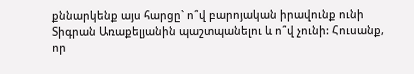քննարկենք այս հարցը` ո՞վ բարոյական իրավունք ունի Տիգրան Առաքելյանին պաշտպանելու և ո՞վ չունի: Հուսանք, որ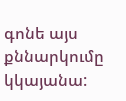գոնե այս քննարկումը կկայանա: